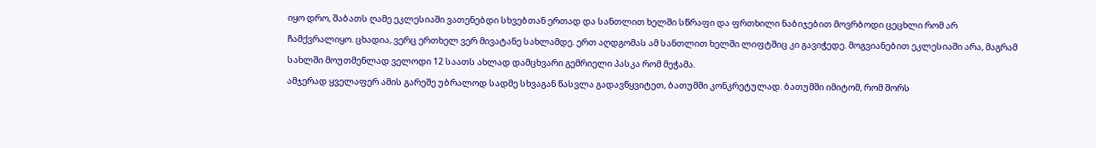იყო დრო, შაბათს ღამე ეკლესიაში ვათენებდი სხვებთან ერთად და სანთლით ხელში სწრაფი და ფრთხილი ნაბიჯებით მოვრბოდი ცეცხლი რომ არ ჩამქვრალიყო. ცხადია, ვერც ერთხელ ვერ მივატანე სახლამდე. ერთ აღდგომას ამ სანთლით ხელში ლიფტშიც კი გავიჭედე. მოგვიანებით ეკლესიაში არა, მაგრამ სახლში მოუთმენლად ველოდი 12 საათს ახლად დამცხვარი გემრიელი პასკა რომ მეჭამა.
ამჯერად ყველაფერ ამის გარეშე უბრალოდ სადმე სხვაგან წასვლა გადავწყვიტეთ, ბათუმში კონკრეტულად. ბათუმში იმიტომ, რომ შორს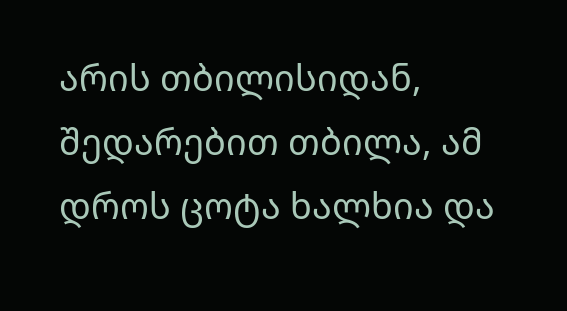არის თბილისიდან, შედარებით თბილა, ამ დროს ცოტა ხალხია და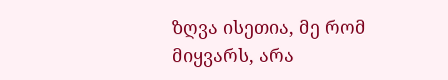ზღვა ისეთია, მე რომ მიყვარს, არა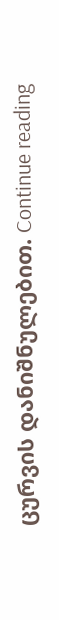ცურვის დანიშნულებით. Continue reading